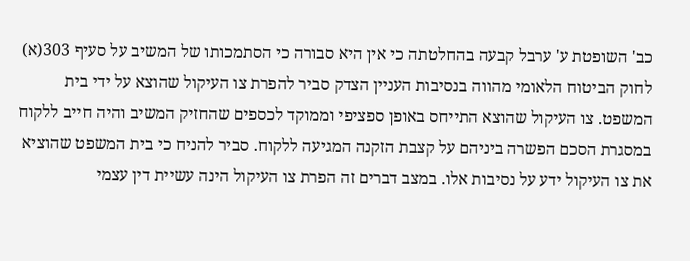כב' השופטת ע' ערבל קבעה בהחלטתה כי אין היא סבורה כי הסתמכותו של המשיב על סעיף 303(א) לחוק הביטוח הלאומי מהווה בנסיבות העניין הצדק סביר להפרת צו העיקול שהוצא על ידי בית המשפט. צו העיקול שהוצא התייחס באופן ספציפי וממוקד לכספים שהחזיק המשיב והיה חייב ללקוח במסגרת הסכם הפשרה ביניהם על קצבת הזקנה המגיעה ללקוח. סביר להניח כי בית המשפט שהוציא את צו העיקול ידע על נסיבות אלו. במצב דברים זה הפרת צו העיקול הינה עשיית דין עצמי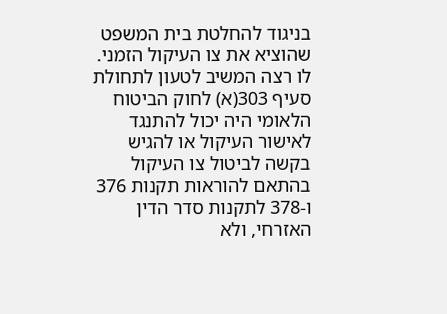בניגוד להחלטת בית המשפט שהוציא את צו העיקול הזמני.
לו רצה המשיב לטעון לתחולת סעיף 303(א) לחוק הביטוח הלאומי היה יכול להתנגד לאישור העיקול או להגיש בקשה לביטול צו העיקול בהתאם להוראות תקנות 376 ו-378 לתקנות סדר הדין האזרחי, ולא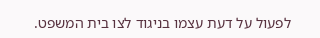לפעול על דעת עצמו בניגוד לצו בית המשפט.